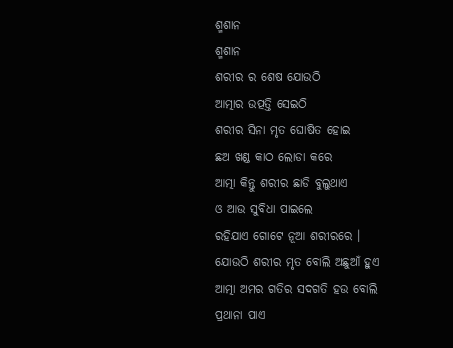ଶ୍ମଶାନ
ଶ୍ମଶାନ
ଶରୀର ର ଶେଷ ଯୋଉଠି
ଆତ୍ମାର ଉତ୍ପତ୍ତି ସେଇଠି
ଶରୀର ସିନା ମୃତ ଘୋଷିତ ହୋଇ
ଛଅ ଖଣ୍ଡ କାଠ ଲୋଡା କରେ
ଆତ୍ମା କିନ୍ତୁ ଶରୀର ଛାଡି ବୁଲୁଥାଏ
ଓ ଆଉ ସୁବିଧା ପାଇଲେ
ରହିଯାଏ ଗୋଟେ ନୂଆ ଶରୀରରେ ।
ଯୋଉଠି ଶରୀର ମୃତ ବୋଲି ଅଛୁଆଁ ହୁଏ
ଆତ୍ମା ଅମର ଗତିର ସଦଗତି ହଉ ବୋଲି
ପ୍ରଥାନା ପାଏ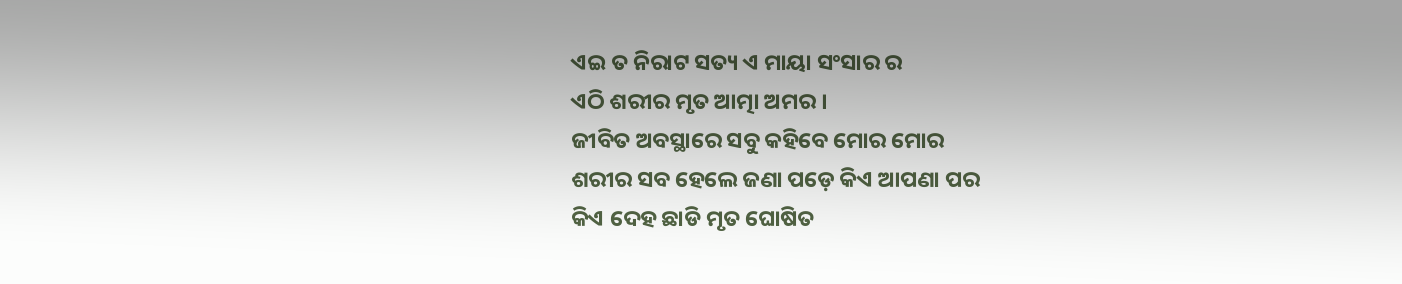ଏଇ ତ ନିରାଟ ସତ୍ୟ ଏ ମାୟା ସଂସାର ର
ଏଠି ଶରୀର ମୃତ ଆତ୍ମା ଅମର ।
ଜୀବିତ ଅବସ୍ଥାରେ ସବୁ କହିବେ ମୋର ମୋର
ଶରୀର ସବ ହେଲେ ଜଣା ପଡ଼େ କିଏ ଆପଣା ପର
କିଏ ଦେହ ଛାଡି ମୃତ ଘୋଷିତ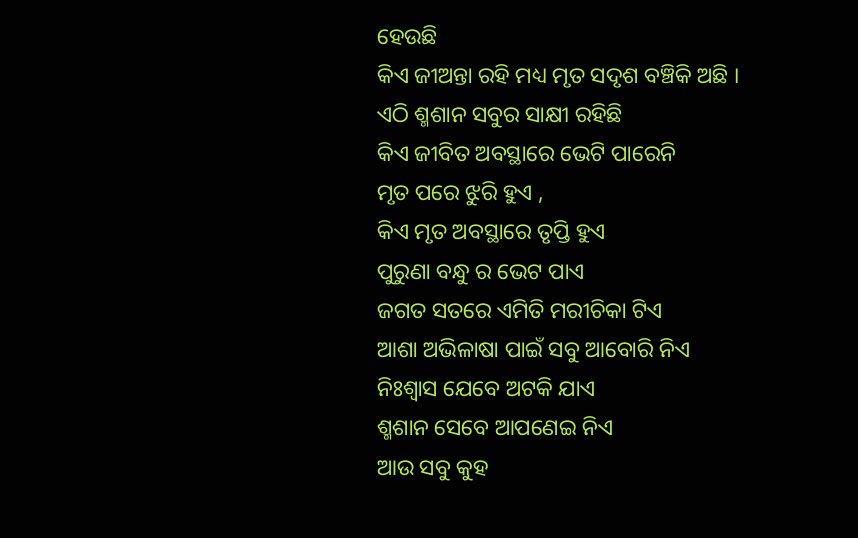ହେଉଛି
କିଏ ଜୀଅନ୍ତା ରହି ମଧ୍ୟ ମୃତ ସଦୃଶ ବଞ୍ଚିକି ଅଛି ।
ଏଠି ଶ୍ମଶାନ ସବୁର ସାକ୍ଷୀ ରହିଛି
କିଏ ଜୀବିତ ଅବସ୍ଥାରେ ଭେଟି ପାରେନି
ମୃତ ପରେ ଝୁରି ହୁଏ ,
କିଏ ମୃତ ଅବସ୍ଥାରେ ତୃପ୍ତି ହୁଏ
ପୁରୁଣା ବନ୍ଧୁ ର ଭେଟ ପାଏ
ଜଗତ ସତରେ ଏମିତି ମରୀଚିକା ଟିଏ
ଆଶା ଅଭିଳାଷା ପାଇଁ ସବୁ ଆବୋରି ନିଏ
ନିଃଶ୍ୱାସ ଯେବେ ଅଟକି ଯାଏ
ଶ୍ମଶାନ ସେବେ ଆପଣେଇ ନିଏ
ଆଉ ସବୁ କୁହ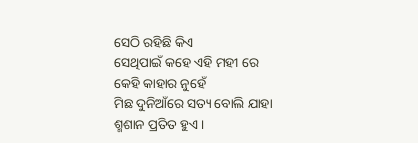ସେଠି ରହିଛି କିଏ
ସେଥିପାଇଁ କହେ ଏହି ମହୀ ରେ
କେହି କାହାର ନୁହେଁ
ମିଛ ଦୁନିଆଁରେ ସତ୍ୟ ବୋଲି ଯାହା
ଶ୍ମଶାନ ପ୍ରତିତ ହୁଏ ।